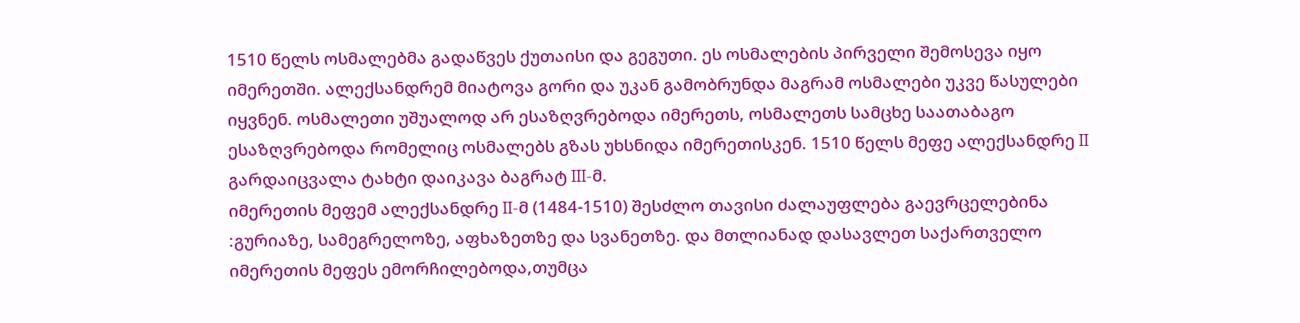1510 წელს ოსმალებმა გადაწვეს ქუთაისი და გეგუთი. ეს ოსმალების პირველი შემოსევა იყო იმერეთში. ალექსანდრემ მიატოვა გორი და უკან გამობრუნდა მაგრამ ოსმალები უკვე წასულები იყვნენ. ოსმალეთი უშუალოდ არ ესაზღვრებოდა იმერეთს, ოსმალეთს სამცხე საათაბაგო ესაზღვრებოდა რომელიც ოსმალებს გზას უხსნიდა იმერეთისკენ. 1510 წელს მეფე ალექსანდრე II გარდაიცვალა ტახტი დაიკავა ბაგრატ III-მ.
იმერეთის მეფემ ალექსანდრე II-მ (1484-1510) შესძლო თავისი ძალაუფლება გაევრცელებინა :გურიაზე, სამეგრელოზე, აფხაზეთზე და სვანეთზე. და მთლიანად დასავლეთ საქართველო იმერეთის მეფეს ემორჩილებოდა,თუმცა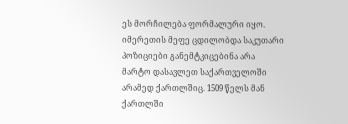ეს მორჩილება ფორმალური იყო. იმერეთის მეფე ცდილობდა საკუთარი პოზიციები განემტკიცებინა არა მარტო დასავლეთ საქართველოში არამედ ქართლშიც. 1509 წელს მან ქართლში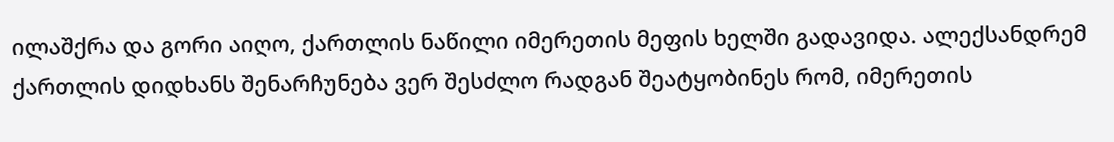ილაშქრა და გორი აიღო, ქართლის ნაწილი იმერეთის მეფის ხელში გადავიდა. ალექსანდრემ ქართლის დიდხანს შენარჩუნება ვერ შესძლო რადგან შეატყობინეს რომ, იმერეთის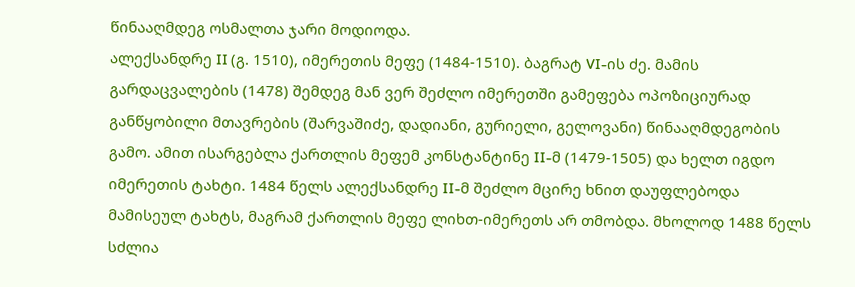წინააღმდეგ ოსმალთა ჯარი მოდიოდა.
ალექსანდრე II (გ. 1510), იმერეთის მეფე (1484-1510). ბაგრატ VI-ის ძე. მამის გარდაცვალების (1478) შემდეგ მან ვერ შეძლო იმერეთში გამეფება ოპოზიციურად განწყობილი მთავრების (შარვაშიძე, დადიანი, გურიელი, გელოვანი) წინააღმდეგობის გამო. ამით ისარგებლა ქართლის მეფემ კონსტანტინე II-მ (1479-1505) და ხელთ იგდო იმერეთის ტახტი. 1484 წელს ალექსანდრე II-მ შეძლო მცირე ხნით დაუფლებოდა მამისეულ ტახტს, მაგრამ ქართლის მეფე ლიხთ-იმერეთს არ თმობდა. მხოლოდ 1488 წელს სძლია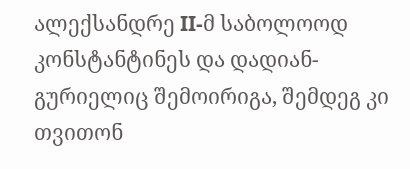ალექსანდრე II-მ საბოლოოდ კონსტანტინეს და დადიან-გურიელიც შემოირიგა, შემდეგ კი თვითონ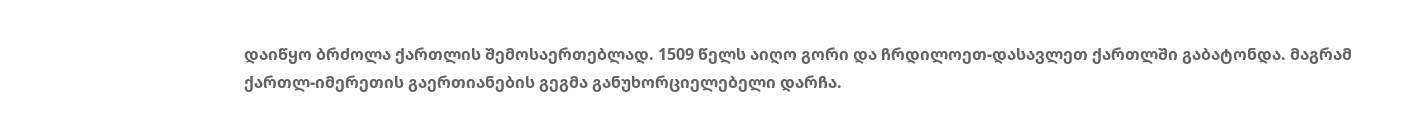დაიწყო ბრძოლა ქართლის შემოსაერთებლად. 1509 წელს აიღო გორი და ჩრდილოეთ-დასავლეთ ქართლში გაბატონდა. მაგრამ ქართლ-იმერეთის გაერთიანების გეგმა განუხორციელებელი დარჩა.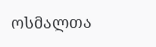ოსმალთა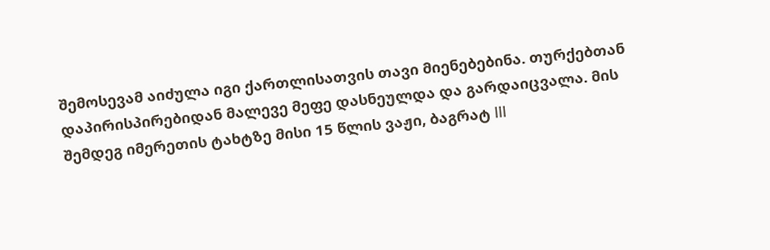შემოსევამ აიძულა იგი ქართლისათვის თავი მიენებებინა. თურქებთან დაპირისპირებიდან მალევე მეფე დასნეულდა და გარდაიცვალა. მის შემდეგ იმერეთის ტახტზე მისი 15 წლის ვაჟი, ბაგრატ III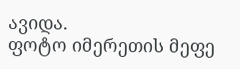ავიდა.
ფოტო იმერეთის მეფე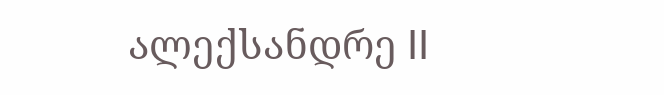ალექსანდრე II